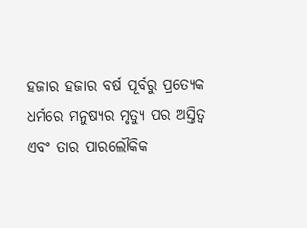ହଜାର ହଜାର ବର୍ଷ ପୂର୍ବରୁ ପ୍ରତ୍ୟେକ ଧର୍ମରେ ମନୁଷ୍ୟର ମୃତ୍ୟୁ ପର ଅସ୍ତିତ୍ୱ ଏବଂ ତାର ପାରଲୌକିକ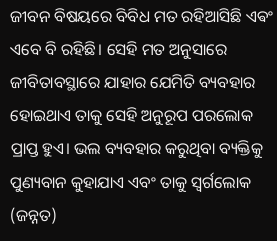ଜୀବନ ବିଷୟରେ ବିବିଧ ମତ ରହିଆସିଛି ଏଵଂ ଏବେ ବି ରହିଛି। ସେହି ମତ ଅନୁସାରେ ଜୀବିତାବସ୍ଥାରେ ଯାହାର ଯେମିତି ବ୍ୟବହାର ହୋଇଥାଏ ତାକୁ ସେହି ଅନୁରୂପ ପରଲୋକ ପ୍ରାପ୍ତ ହୁଏ। ଭଲ ବ୍ୟବହାର କରୁଥିବା ବ୍ୟକ୍ତିକୁ ପୁଣ୍ୟବାନ କୁହାଯାଏ ଏବଂ ତାକୁ ସ୍ୱର୍ଗଲୋକ (ଜନ୍ନତ)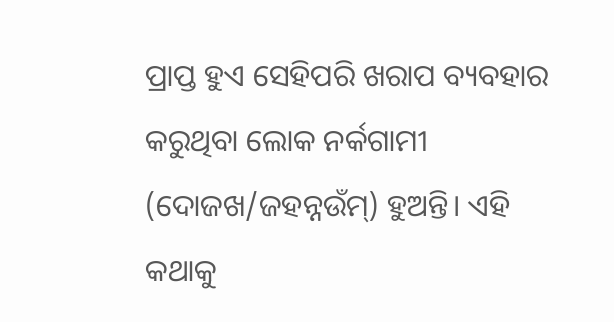ପ୍ରାପ୍ତ ହୁଏ ସେହିପରି ଖରାପ ବ୍ୟବହାର କରୁଥିବା ଲୋକ ନର୍କଗାମୀ (ଦୋଜଖ/ଜହନ୍ନଉଁମ୍) ହୁଅନ୍ତି। ଏହି କଥାକୁ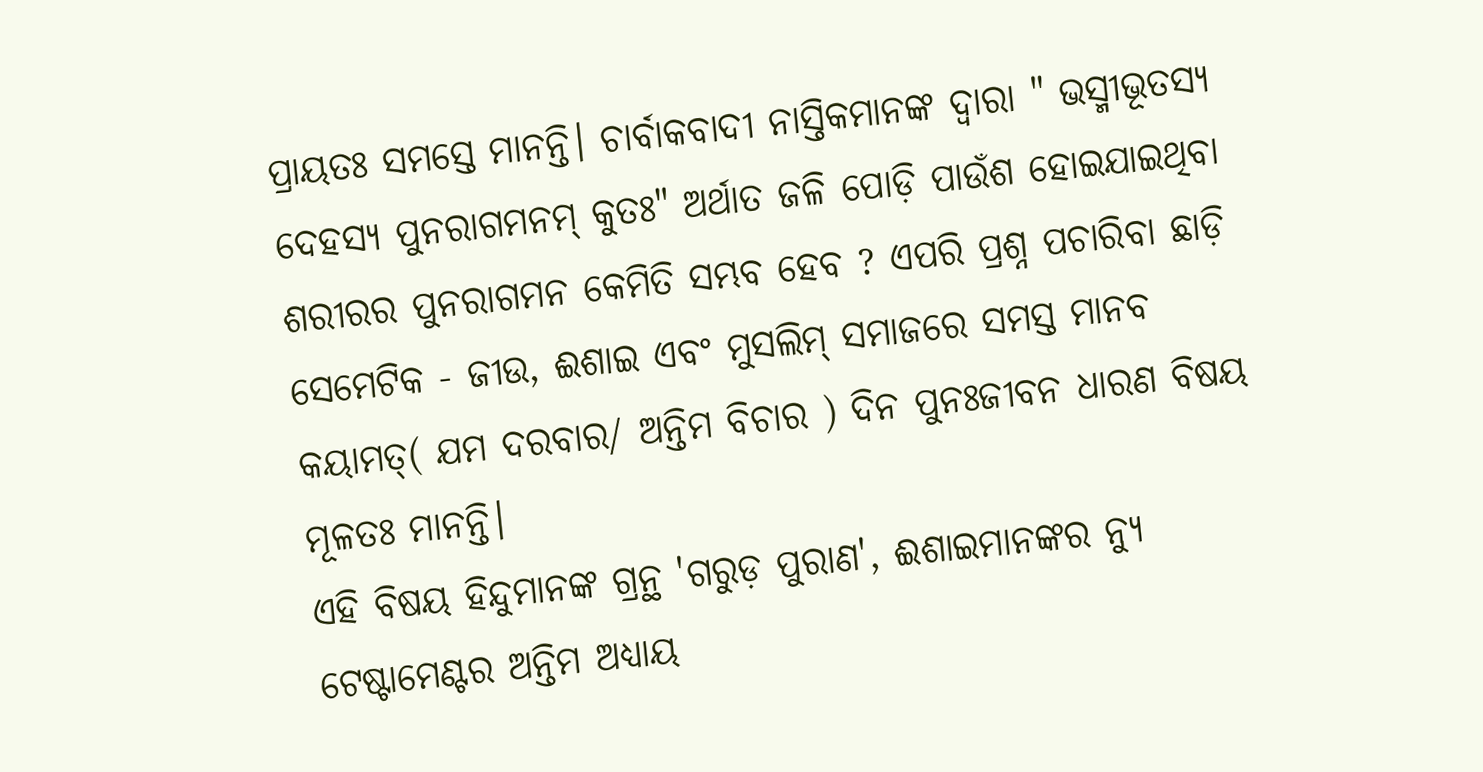ପ୍ରାୟତଃ ସମସ୍ତେ ମାନନ୍ତି। ଚାର୍ବାକବାଦୀ ନାସ୍ତିକମାନଙ୍କ ଦ୍ୱାରା " ଭସ୍ମୀଭୂତସ୍ୟ ଦେହସ୍ୟ ପୁନରାଗମନମ୍ କୁତଃ" ଅର୍ଥାତ ଜଳି ପୋଡ଼ି ପାଉଁଶ ହୋଇଯାଇଥିବା ଶରୀରର ପୁନରାଗମନ କେମିତି ସମ୍ଭବ ହେବ ? ଏପରି ପ୍ରଶ୍ନ ପଚାରିବା ଛାଡ଼ି ସେମେଟିକ - ଜୀଉ, ଈଶାଇ ଏବଂ ମୁସଲିମ୍ ସମାଜରେ ସମସ୍ତ ମାନବ କୟାମତ୍( ଯମ ଦରବାର/ ଅନ୍ତିମ ବିଚାର ) ଦିନ ପୁନଃଜୀବନ ଧାରଣ ବିଷୟ ମୂଳତଃ ମାନନ୍ତି।
ଏହି ବିଷୟ ହିନ୍ଦୁମାନଙ୍କ ଗ୍ରନ୍ଥ 'ଗରୁଡ଼ ପୁରାଣ', ଈଶାଇମାନଙ୍କର ନ୍ୟୁ ଟେଷ୍ଟାମେଣ୍ଟର ଅନ୍ତିମ ଅଧ୍ୟାୟ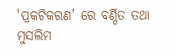'ପ୍ରକଟିକରଣ' ରେ ବର୍ଣ୍ଣିତ ତଥା ମୁସଲିମ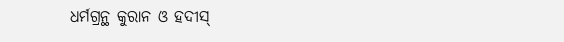ଧର୍ମଗ୍ରନ୍ଥ କୁରାନ ଓ ହଦୀସ୍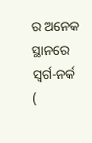ର ଅନେକ ସ୍ଥାନରେ ସ୍ୱର୍ଗ-ନର୍କ (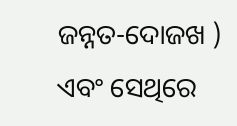ଜନ୍ନତ-ଦୋଜଖ ) ଏବଂ ସେଥିରେ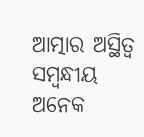ଆତ୍ମାର ଅସ୍ଥିତ୍ୱ ସମ୍ବନ୍ଧୀୟ ଅନେକ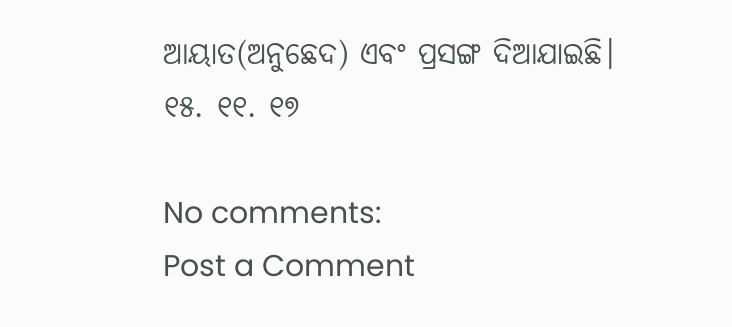ଆୟାତ(ଅନୁଛେଦ) ଏବଂ ପ୍ରସଙ୍ଗ ଦିଆଯାଇଛି।
୧୫. ୧୧. ୧୭

No comments:
Post a Comment